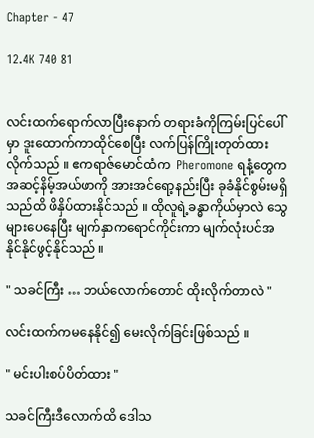Chapter - 47

12.4K 740 81


လင်းထက်ရောက်လာပြီးနောက် တရားခံကိုကြမ်းပြင်ပေါ်မှာ ဒူးထောက်ကာထိုင်စေပြီး လက်ပြန်ကြိုးတုတ်ထားလိုက်သည် ။ ဧကရာဇ်မောင်ထံက  Pheromone ရနံ့တွေက အဆင့်နိမ့်အယ်ဖာကို အားအင်ရော့နည်းပြီး ခုခံနိုင်စွမ်းမရှိသည်ထိ ဖိနှိပ်ထားနိုင်သည် ။ ထိုလူရဲ့ခန္ဓာကိုယ်မှာလဲ သွေများပေနေပြီး မျက်နှာကရောင်ကိုင်းကာ မျက်လုံးပင်အနိုင်နိုင်ဖွင့်နိုင်သည် ။

" သခင်ကြီး … ဘယ်လောက်တောင် ထိုးလိုက်တာလဲ "

လင်းထက်ကမနေနိုင်၍ မေးလိုက်ခြင်းဖြစ်သည် ။

" မင်းပါးစပ်ပိတ်ထား "

သခင်ကြီးဒီလောက်ထိ ဒေါသ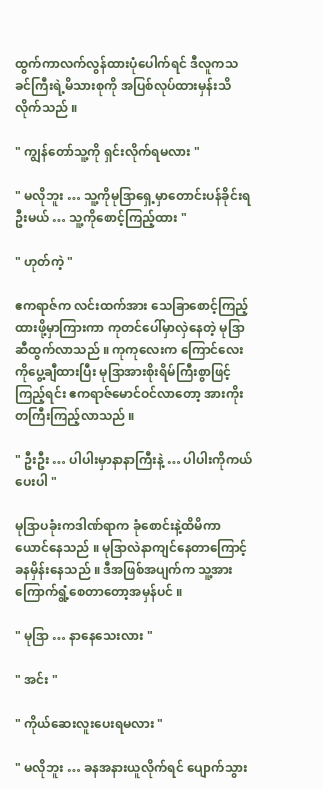ထွက်ကာလက်လွန်ထားပုံပေါက်ရင် ဒီလူကသခင်ကြီးရဲ့မိသားစုကို အပြစ်လုပ်ထားမှန်းသိလိုက်သည် ။

" ကျွန်တော်သူ့ကို ရှင်းလိုက်ရမလား "

" မလိုဘူး … သူ့ကိုမုဒြာရှေ့မှာတောင်းပန်ခိုင်းရဦးမယ် … သူ့ကိုစောင့်ကြည့်ထား "

" ဟုတ်ကဲ့ "

ဧကရာဇ်က လင်းထက်အား သေခြာစောင့်ကြည့်ထားဖို့မှာကြားကာ ကုတင်ပေါ်မှာလှဲနေတဲ့ မုဒြာဆီထွက်လာသည် ။ ကုကုလေးက ကြောင်လေးကိုပွေ့ချီထားပြီး မုဒြာအားစိုးရိမ်ကြီးစွာဖြင့်ကြည့်ရင်း ဧကရာဇ်မောင်ဝင်လာတော့ အားကိုးတကြီးကြည့်လာသည် ။

" ဦးဦး … ပါပါးမှာနာနာကြီးနဲ့ … ပါပါးကိုကယ်ပေးပါ "

မုဒြာပခုံးကဒါဏ်ရာက ခုံစောင်းနဲ့ထိမိကာ ယောင်နေသည် ။ မုဒြာလဲနာကျင်နေတာကြောင့် ခနမှိန်းနေသည် ။ ဒီအဖြစ်အပျက်က သူ့အားကြောက်ရွံ့စေတာတော့အမှန်ပင် ။

" မုဒြာ … နာနေသေးလား "

" အင်း "

" ကိုယ်ဆေးလူးပေးရမလား "

" မလိုဘူး … ခနအနားယူလိုက်ရင် ပျောက်သွား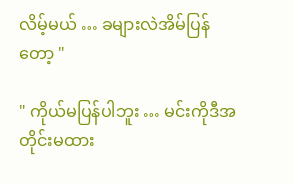လိမ့်မယ် … ခများလဲအိမ်ပြန်တော့ "

" ကိုယ်မပြန်ပါဘူး … မင်းကိုဒီအတိုင်းမထား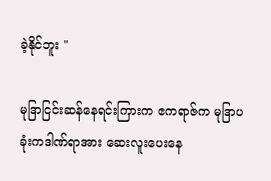ခဲ့နိုင်ဘူး "

မုဒြာငြင်းဆန်နေရင်းကြားက ဧကရာဇ်က မုဒြာပခုံးကဒါဏ်ရာအား ဆေးလူးပေးနေ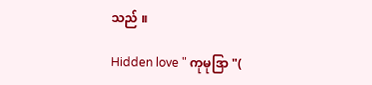သည် ။

Hidden love " ကုမုဒြာ "(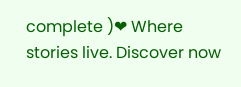complete )❤ Where stories live. Discover now